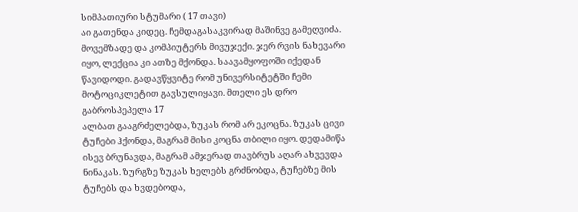სიმპათიური სტუმარი ( 17 თავი)
აი გათენდა კიდეც. ჩემდაგასაკვირად მაშინვე გამეღვიძა. მოვემზადე და კომპიუტერს მივუჯექი. ჯერ რვის ნახევარი იყო, ლექცია კი ათზე მქონდა. საავამყოფოში იქედან წავიდოდი. გადავწყვიტე რომ უნივერსიტეტში ჩემი მოტოციკლეტით გავსულიყავი. მთელი ეს დრო გაბროსპეპელა 17
ალბათ გააგრძელებდა, ზუკას რომ არ ეკოცნა. ზუკას ცივი ტუჩები ჰქონდა, მაგრამ მისი კოცნა თბილი იყო. დედამიწა ისევ ბრუნავდა, მაგრამ ამჯერად თავბრუს აღარ ახვევდა ნინაკას. ზურგზე ზუკას ხელებს გრძნობდა, ტუჩებზე მის ტუჩებს და ხვდებოდა,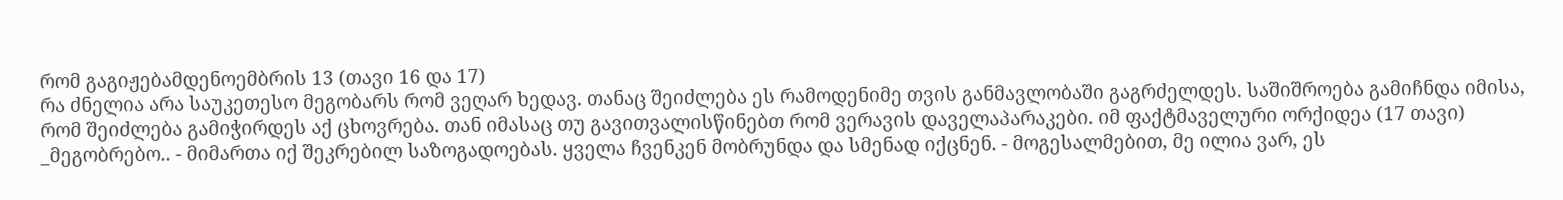რომ გაგიჟებამდენოემბრის 13 (თავი 16 და 17)
რა ძნელია არა საუკეთესო მეგობარს რომ ვეღარ ხედავ. თანაც შეიძლება ეს რამოდენიმე თვის განმავლობაში გაგრძელდეს. საშიშროება გამიჩნდა იმისა, რომ შეიძლება გამიჭირდეს აქ ცხოვრება. თან იმასაც თუ გავითვალისწინებთ რომ ვერავის დაველაპარაკები. იმ ფაქტმაველური ორქიდეა (17 თავი)
_მეგობრებო.. - მიმართა იქ შეკრებილ საზოგადოებას. ყველა ჩვენკენ მობრუნდა და სმენად იქცნენ. - მოგესალმებით, მე ილია ვარ, ეს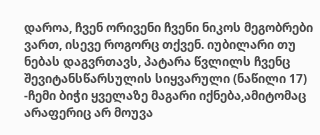დაროა, ჩვენ ორივენი ჩვენი ნიკოს მეგობრები ვართ, ისევე როგორც თქვენ. იუბილარი თუ ნებას დაგვრთავს, პატარა წვლილს ჩვენც შევიტანსწარსულის სიყვარული (ნაწილი 17)
-ჩემი ბიჭი ყველაზე მაგარი იქნება,ამიტომაც არაფერიც არ მოუვა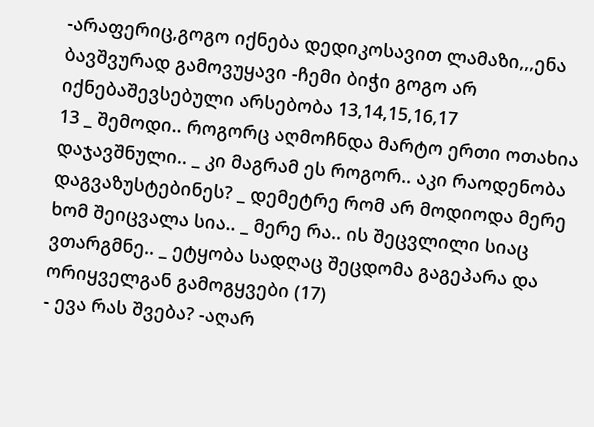-არაფერიც,გოგო იქნება დედიკოსავით ლამაზი,,,ენა ბავშვურად გამოვუყავი -ჩემი ბიჭი გოგო არ იქნებაშევსებული არსებობა 13,14,15,16,17
13 _ შემოდი.. როგორც აღმოჩნდა მარტო ერთი ოთახია დაჯავშნული.. _ კი მაგრამ ეს როგორ.. აკი რაოდენობა დაგვაზუსტებინეს? _ დემეტრე რომ არ მოდიოდა მერე ხომ შეიცვალა სია.. _ მერე რა.. ის შეცვლილი სიაც ვთარგმნე.. _ ეტყობა სადღაც შეცდომა გაგეპარა და ორიყველგან გამოგყვები (17)
- ევა რას შვება? -აღარ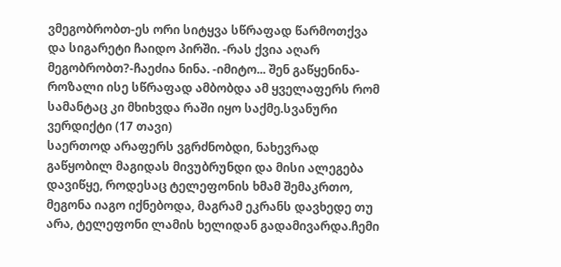ვმეგობრობთ-ეს ორი სიტყვა სწრაფად წარმოთქვა და სიგარეტი ჩაიდო პირში. -რას ქვია აღარ მეგობრობთ?-ჩაეძია ნინა. -იმიტო... შენ გაწყენინა-როზალი ისე სწრაფად ამბობდა ამ ყველაფერს რომ სამანტაც კი მხიხვდა რაში იყო საქმე.სვანური ვერდიქტი (17 თავი)
საერთოდ არაფერს ვგრძნობდი, ნახევრად გაწყობილ მაგიდას მივუბრუნდი და მისი ალეგება დავიწყე, როდესაც ტელეფონის ხმამ შემაკრთო, მეგონა იაგო იქნებოდა, მაგრამ ეკრანს დავხედე თუ არა, ტელეფონი ლამის ხელიდან გადამივარდა.ჩემი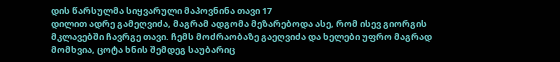დის წარსულმა სიყვარული მაპოვნინა თავი 17
დილით ადრე გამეღვიძა, მაგრამ ადგომა მეზარებოდა ასე, რომ ისევ გიორგის მკლავებში ჩავრგე თავი. ჩემს მოძრაობაზე გაეღვიძა და ხელები უფრო მაგრად მომხვია, ცოტა ხნის შემდეგ საუბარიც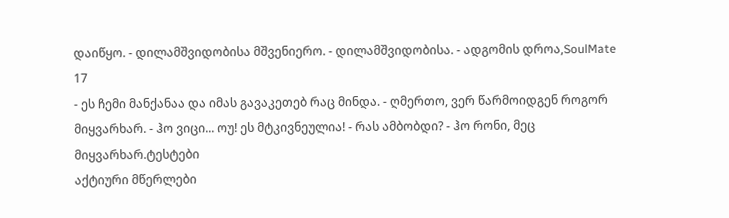დაიწყო. - დილამშვიდობისა მშვენიერო. - დილამშვიდობისა. - ადგომის დროა,SoulMate 17
- ეს ჩემი მანქანაა და იმას გავაკეთებ რაც მინდა. - ღმერთო, ვერ წარმოიდგენ როგორ მიყვარხარ. - ჰო ვიცი... ოუ! ეს მტკივნეულია! - რას ამბობდი? - ჰო რონი, მეც მიყვარხარ.ტესტები
აქტიური მწერლები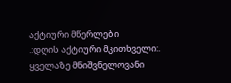აქტიური მწერლები
.:დღის აქტიური მკითხველი:.
ყველაზე მნიშვნელოვანი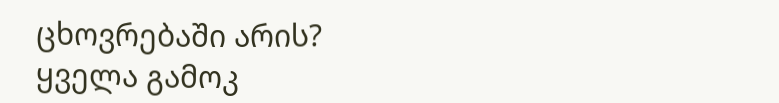ცხოვრებაში არის?
ყველა გამოკ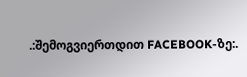.:შემოგვიერთდით FACEBOOK-ზე:.